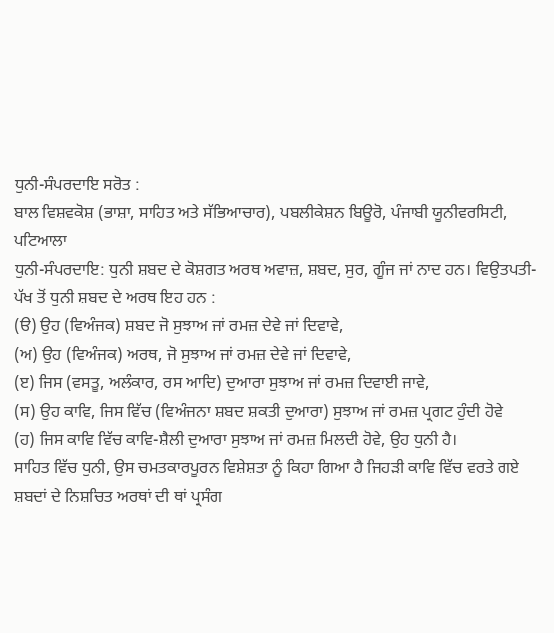ਧੁਨੀ-ਸੰਪਰਦਾਇ ਸਰੋਤ :
ਬਾਲ ਵਿਸ਼ਵਕੋਸ਼ (ਭਾਸ਼ਾ, ਸਾਹਿਤ ਅਤੇ ਸੱਭਿਆਚਾਰ), ਪਬਲੀਕੇਸ਼ਨ ਬਿਊਰੋ, ਪੰਜਾਬੀ ਯੂਨੀਵਰਸਿਟੀ, ਪਟਿਆਲਾ
ਧੁਨੀ-ਸੰਪਰਦਾਇ: ਧੁਨੀ ਸ਼ਬਦ ਦੇ ਕੋਸ਼ਗਤ ਅਰਥ ਅਵਾਜ਼, ਸ਼ਬਦ, ਸੁਰ, ਗੂੰਜ ਜਾਂ ਨਾਦ ਹਨ। ਵਿਉਤਪਤੀ- ਪੱਖ ਤੋਂ ਧੁਨੀ ਸ਼ਬਦ ਦੇ ਅਰਥ ਇਹ ਹਨ :
(ੳ) ਉਹ (ਵਿਅੰਜਕ) ਸ਼ਬਦ ਜੋ ਸੁਝਾਅ ਜਾਂ ਰਮਜ਼ ਦੇਵੇ ਜਾਂ ਦਿਵਾਵੇ,
(ਅ) ਉਹ (ਵਿਅੰਜਕ) ਅਰਥ, ਜੋ ਸੁਝਾਅ ਜਾਂ ਰਮਜ਼ ਦੇਵੇ ਜਾਂ ਦਿਵਾਵੇ,
(ੲ) ਜਿਸ (ਵਸਤੂ, ਅਲੰਕਾਰ, ਰਸ ਆਦਿ) ਦੁਆਰਾ ਸੁਝਾਅ ਜਾਂ ਰਮਜ਼ ਦਿਵਾਈ ਜਾਵੇ,
(ਸ) ਉਹ ਕਾਵਿ, ਜਿਸ ਵਿੱਚ (ਵਿਅੰਜਨਾ ਸ਼ਬਦ ਸ਼ਕਤੀ ਦੁਆਰਾ) ਸੁਝਾਅ ਜਾਂ ਰਮਜ਼ ਪ੍ਰਗਟ ਹੁੰਦੀ ਹੋਵੇ
(ਹ) ਜਿਸ ਕਾਵਿ ਵਿੱਚ ਕਾਵਿ-ਸ਼ੈਲੀ ਦੁਆਰਾ ਸੁਝਾਅ ਜਾਂ ਰਮਜ਼ ਮਿਲਦੀ ਹੋਵੇ, ਉਹ ਧੁਨੀ ਹੈ।
ਸਾਹਿਤ ਵਿੱਚ ਧੁਨੀ, ਉਸ ਚਮਤਕਾਰਪੂਰਨ ਵਿਸ਼ੇਸ਼ਤਾ ਨੂੰ ਕਿਹਾ ਗਿਆ ਹੈ ਜਿਹੜੀ ਕਾਵਿ ਵਿੱਚ ਵਰਤੇ ਗਏ ਸ਼ਬਦਾਂ ਦੇ ਨਿਸ਼ਚਿਤ ਅਰਥਾਂ ਦੀ ਥਾਂ ਪ੍ਰਸੰਗ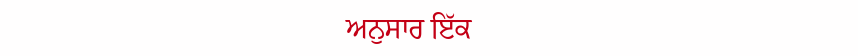ਅਨੁਸਾਰ ਇੱਕ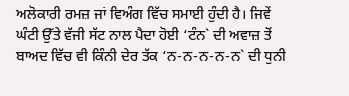ਅਲੋਕਾਰੀ ਰਮਜ਼ ਜਾਂ ਵਿਅੰਗ ਵਿੱਚ ਸਮਾਈ ਹੁੰਦੀ ਹੈ। ਜਿਵੇਂ ਘੰਟੀ ਉੱਤੇ ਵੱਜੀ ਸੱਟ ਨਾਲ ਪੈਦਾ ਹੋਈ ‘ਟੰਨ` ਦੀ ਅਵਾਜ਼ ਤੋਂ ਬਾਅਦ ਵਿੱਚ ਵੀ ਕਿੰਨੀ ਦੇਰ ਤੱਕ ‘ਨ-ਨ-ਨ-ਨ-ਨ` ਦੀ ਧੁਨੀ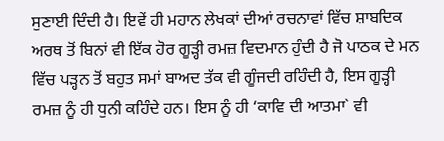ਸੁਣਾਈ ਦਿੰਦੀ ਹੈ। ਇਵੇਂ ਹੀ ਮਹਾਨ ਲੇਖਕਾਂ ਦੀਆਂ ਰਚਨਾਵਾਂ ਵਿੱਚ ਸ਼ਾਬਦਿਕ ਅਰਥ ਤੋਂ ਬਿਨਾਂ ਵੀ ਇੱਕ ਹੋਰ ਗੂੜ੍ਹੀ ਰਮਜ਼ ਵਿਦਮਾਨ ਹੁੰਦੀ ਹੈ ਜੋ ਪਾਠਕ ਦੇ ਮਨ ਵਿੱਚ ਪੜ੍ਹਨ ਤੋਂ ਬਹੁਤ ਸਮਾਂ ਬਾਅਦ ਤੱਕ ਵੀ ਗੂੰਜਦੀ ਰਹਿੰਦੀ ਹੈ, ਇਸ ਗੂੜ੍ਹੀ ਰਮਜ਼ ਨੂੰ ਹੀ ਧੁਨੀ ਕਹਿੰਦੇ ਹਨ। ਇਸ ਨੂੰ ਹੀ ‘ਕਾਵਿ ਦੀ ਆਤਮਾ` ਵੀ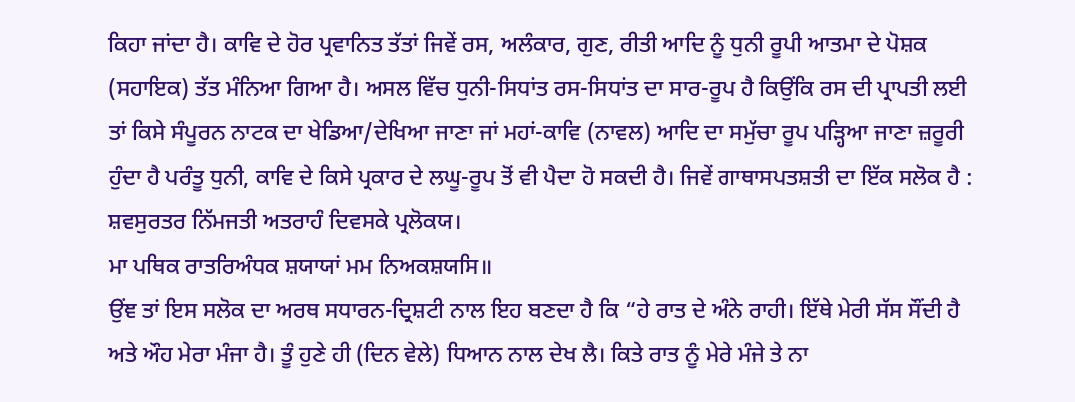ਕਿਹਾ ਜਾਂਦਾ ਹੈ। ਕਾਵਿ ਦੇ ਹੋਰ ਪ੍ਰਵਾਨਿਤ ਤੱਤਾਂ ਜਿਵੇਂ ਰਸ, ਅਲੰਕਾਰ, ਗੁਣ, ਰੀਤੀ ਆਦਿ ਨੂੰ ਧੁਨੀ ਰੂਪੀ ਆਤਮਾ ਦੇ ਪੋਸ਼ਕ (ਸਹਾਇਕ) ਤੱਤ ਮੰਨਿਆ ਗਿਆ ਹੈ। ਅਸਲ ਵਿੱਚ ਧੁਨੀ-ਸਿਧਾਂਤ ਰਸ-ਸਿਧਾਂਤ ਦਾ ਸਾਰ-ਰੂਪ ਹੈ ਕਿਉਂਕਿ ਰਸ ਦੀ ਪ੍ਰਾਪਤੀ ਲਈ ਤਾਂ ਕਿਸੇ ਸੰਪੂਰਨ ਨਾਟਕ ਦਾ ਖੇਡਿਆ/ਦੇਖਿਆ ਜਾਣਾ ਜਾਂ ਮਹਾਂ-ਕਾਵਿ (ਨਾਵਲ) ਆਦਿ ਦਾ ਸਮੁੱਚਾ ਰੂਪ ਪੜ੍ਹਿਆ ਜਾਣਾ ਜ਼ਰੂਰੀ ਹੁੰਦਾ ਹੈ ਪਰੰਤੂ ਧੁਨੀ, ਕਾਵਿ ਦੇ ਕਿਸੇ ਪ੍ਰਕਾਰ ਦੇ ਲਘੂ-ਰੂਪ ਤੋਂ ਵੀ ਪੈਦਾ ਹੋ ਸਕਦੀ ਹੈ। ਜਿਵੇਂ ਗਾਥਾਸਪਤਸ਼ਤੀ ਦਾ ਇੱਕ ਸਲੋਕ ਹੈ :
ਸ਼ਵਸੁਰਤਰ ਨਿੱਮਜਤੀ ਅਤਰਾਹੰ ਦਿਵਸਕੇ ਪ੍ਰਲੋਕਯ।
ਮਾ ਪਥਿਕ ਰਾਤਰਿਅੰਧਕ ਸ਼ਯਾਯਾਂ ਮਮ ਨਿਅਕਸ਼ਯਸਿ॥
ਉਂਞ ਤਾਂ ਇਸ ਸਲੋਕ ਦਾ ਅਰਥ ਸਧਾਰਨ-ਦ੍ਰਿਸ਼ਟੀ ਨਾਲ ਇਹ ਬਣਦਾ ਹੈ ਕਿ “ਹੇ ਰਾਤ ਦੇ ਅੰਨੇ ਰਾਹੀ। ਇੱਥੇ ਮੇਰੀ ਸੱਸ ਸੌਂਦੀ ਹੈ ਅਤੇ ਔਹ ਮੇਰਾ ਮੰਜਾ ਹੈ। ਤੂੰ ਹੁਣੇ ਹੀ (ਦਿਨ ਵੇਲੇ) ਧਿਆਨ ਨਾਲ ਦੇਖ ਲੈ। ਕਿਤੇ ਰਾਤ ਨੂੰ ਮੇਰੇ ਮੰਜੇ ਤੇ ਨਾ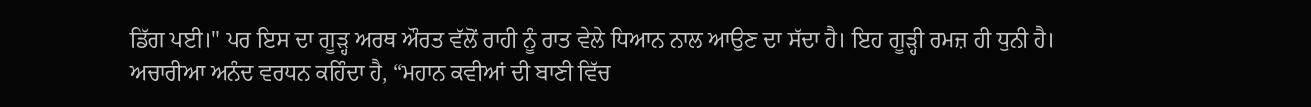ਡਿੱਗ ਪਈ।" ਪਰ ਇਸ ਦਾ ਗੂੜ੍ਹ ਅਰਥ ਔਰਤ ਵੱਲੋਂ ਰਾਹੀ ਨੂੰ ਰਾਤ ਵੇਲੇ ਧਿਆਨ ਨਾਲ ਆਉਣ ਦਾ ਸੱਦਾ ਹੈ। ਇਹ ਗੂੜ੍ਹੀ ਰਮਜ਼ ਹੀ ਧੁਨੀ ਹੈ।
ਅਚਾਰੀਆ ਅਨੰਦ ਵਰਧਨ ਕਹਿੰਦਾ ਹੈ, “ਮਹਾਨ ਕਵੀਆਂ ਦੀ ਬਾਣੀ ਵਿੱਚ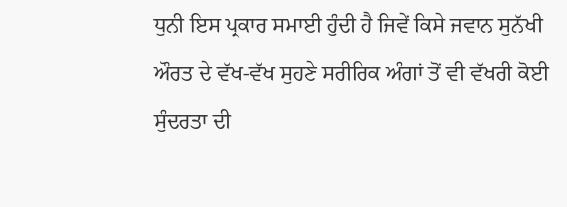ਧੁਨੀ ਇਸ ਪ੍ਰਕਾਰ ਸਮਾਈ ਹੁੰਦੀ ਹੈ ਜਿਵੇਂ ਕਿਸੇ ਜਵਾਨ ਸੁਨੱਖੀ ਔਰਤ ਦੇ ਵੱਖ-ਵੱਖ ਸੁਹਣੇ ਸਰੀਰਿਕ ਅੰਗਾਂ ਤੋਂ ਵੀ ਵੱਖਰੀ ਕੋਈ ਸੁੰਦਰਤਾ ਦੀ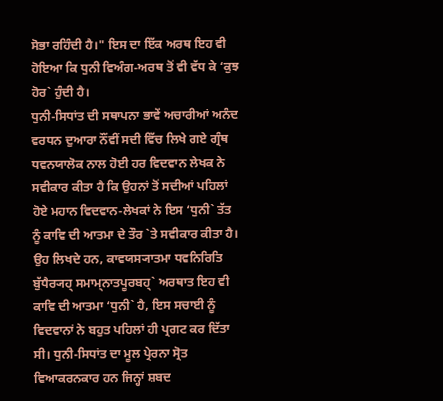ਸੋਭਾ ਰਹਿੰਦੀ ਹੈ।" ਇਸ ਦਾ ਇੱਕ ਅਰਥ ਇਹ ਵੀ ਹੋਇਆ ਕਿ ਧੁਨੀ ਵਿਅੰਗ-ਅਰਥ ਤੋਂ ਵੀ ਵੱਧ ਕੇ ‘ਕੁਝ ਹੋਰ` ਹੁੰਦੀ ਹੈ।
ਧੁਨੀ-ਸਿਧਾਂਤ ਦੀ ਸਥਾਪਨਾ ਭਾਵੇਂ ਅਚਾਰੀਆਂ ਅਨੰਦ ਵਰਧਨ ਦੁਆਰਾ ਨੌਂਵੀਂ ਸਦੀ ਵਿੱਚ ਲਿਖੇ ਗਏ ਗ੍ਰੰਥ ਧਵਨਯਾਲੋਕ ਨਾਲ ਹੋਈ ਹਰ ਵਿਦਵਾਨ ਲੇਖਕ ਨੇ ਸਵੀਕਾਰ ਕੀਤਾ ਹੈ ਕਿ ਉਹਨਾਂ ਤੋਂ ਸਦੀਆਂ ਪਹਿਲਾਂ ਹੋਏ ਮਹਾਨ ਵਿਦਵਾਨ-ਲੇਖਕਾਂ ਨੇ ਇਸ ‘ਧੁਨੀ` ਤੱਤ ਨੂੰ ਕਾਵਿ ਦੀ ਆਤਮਾ ਦੇ ਤੌਰ `ਤੇ ਸਵੀਕਾਰ ਕੀਤਾ ਹੈ। ਉਹ ਲਿਖਦੇ ਹਨ, ਕਾਵਯਸ੍ਯਾਤਮਾ ਧਵਨਿਰਿਤਿ ਬੁੱਧੈਰ੍ਯਹ੍ ਸਮਾਮ੍ਨਾਤਪੂਰਬਹ੍` ਅਰਥਾਤ ਇਹ ਵੀ ਕਾਵਿ ਦੀ ਆਤਮਾ ‘ਧੁਨੀ` ਹੈ, ਇਸ ਸਚਾਈ ਨੂੰ ਵਿਦਵਾਨਾਂ ਨੇ ਬਹੁਤ ਪਹਿਲਾਂ ਹੀ ਪ੍ਰਗਟ ਕਰ ਦਿੱਤਾ ਸੀ। ਧੁਨੀ-ਸਿਧਾਂਤ ਦਾ ਮੂਲ ਪ੍ਰੇਰਨਾ ਸ੍ਰੋਤ ਵਿਆਕਰਨਕਾਰ ਹਨ ਜਿਨ੍ਹਾਂ ਸ਼ਬਦ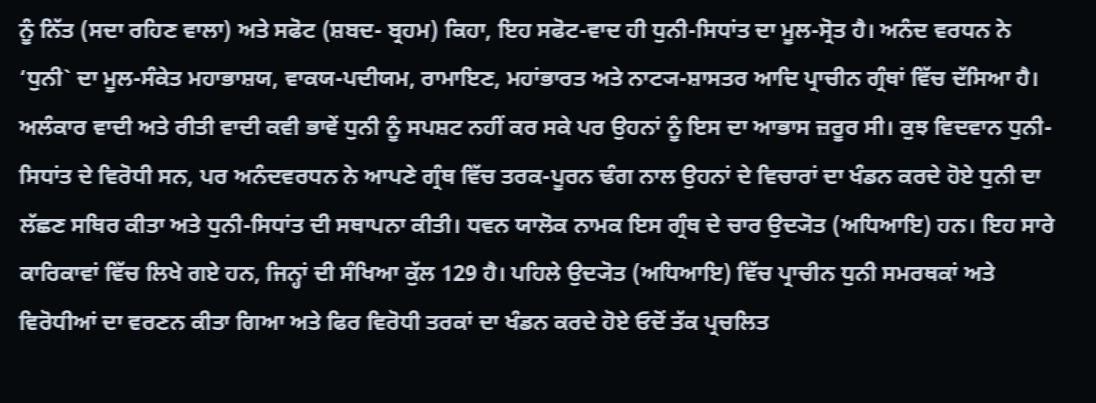ਨੂੰ ਨਿੱਤ (ਸਦਾ ਰਹਿਣ ਵਾਲਾ) ਅਤੇ ਸਫੋਟ (ਸ਼ਬਦ- ਬ੍ਰਹਮ) ਕਿਹਾ, ਇਹ ਸਫੋਟ-ਵਾਦ ਹੀ ਧੁਨੀ-ਸਿਧਾਂਤ ਦਾ ਮੂਲ-ਸ੍ਰੋਤ ਹੈ। ਅਨੰਦ ਵਰਧਨ ਨੇ ‘ਧੁਨੀ` ਦਾ ਮੂਲ-ਸੰਕੇਤ ਮਹਾਭਾਸ਼ਯ, ਵਾਕਯ-ਪਦੀਯਮ, ਰਾਮਾਇਣ, ਮਹਾਂਭਾਰਤ ਅਤੇ ਨਾਟ੍ਯ-ਸ਼ਾਸਤਰ ਆਦਿ ਪ੍ਰਾਚੀਨ ਗ੍ਰੰਥਾਂ ਵਿੱਚ ਦੱਸਿਆ ਹੈ। ਅਲੰਕਾਰ ਵਾਦੀ ਅਤੇ ਰੀਤੀ ਵਾਦੀ ਕਵੀ ਭਾਵੇਂ ਧੁਨੀ ਨੂੰ ਸਪਸ਼ਟ ਨਹੀਂ ਕਰ ਸਕੇ ਪਰ ਉਹਨਾਂ ਨੂੰ ਇਸ ਦਾ ਆਭਾਸ ਜ਼ਰੂਰ ਸੀ। ਕੁਝ ਵਿਦਵਾਨ ਧੁਨੀ-ਸਿਧਾਂਤ ਦੇ ਵਿਰੋਧੀ ਸਨ, ਪਰ ਅਨੰਦਵਰਧਨ ਨੇ ਆਪਣੇ ਗ੍ਰੰਥ ਵਿੱਚ ਤਰਕ-ਪੂਰਨ ਢੰਗ ਨਾਲ ਉਹਨਾਂ ਦੇ ਵਿਚਾਰਾਂ ਦਾ ਖੰਡਨ ਕਰਦੇ ਹੋਏ ਧੁਨੀ ਦਾ ਲੱਛਣ ਸਥਿਰ ਕੀਤਾ ਅਤੇ ਧੁਨੀ-ਸਿਧਾਂਤ ਦੀ ਸਥਾਪਨਾ ਕੀਤੀ। ਧਵਨ ਯਾਲੋਕ ਨਾਮਕ ਇਸ ਗ੍ਰੰਥ ਦੇ ਚਾਰ ਉਦ੍ਯੋਤ (ਅਧਿਆਇ) ਹਨ। ਇਹ ਸਾਰੇ ਕਾਰਿਕਾਵਾਂ ਵਿੱਚ ਲਿਖੇ ਗਏ ਹਨ, ਜਿਨ੍ਹਾਂ ਦੀ ਸੰਖਿਆ ਕੁੱਲ 129 ਹੈ। ਪਹਿਲੇ ਉਦ੍ਯੋਤ (ਅਧਿਆਇ) ਵਿੱਚ ਪ੍ਰਾਚੀਨ ਧੁਨੀ ਸਮਰਥਕਾਂ ਅਤੇ ਵਿਰੋਧੀਆਂ ਦਾ ਵਰਣਨ ਕੀਤਾ ਗਿਆ ਅਤੇ ਫਿਰ ਵਿਰੋਧੀ ਤਰਕਾਂ ਦਾ ਖੰਡਨ ਕਰਦੇ ਹੋਏ ਓਦੋਂ ਤੱਕ ਪ੍ਰਚਲਿਤ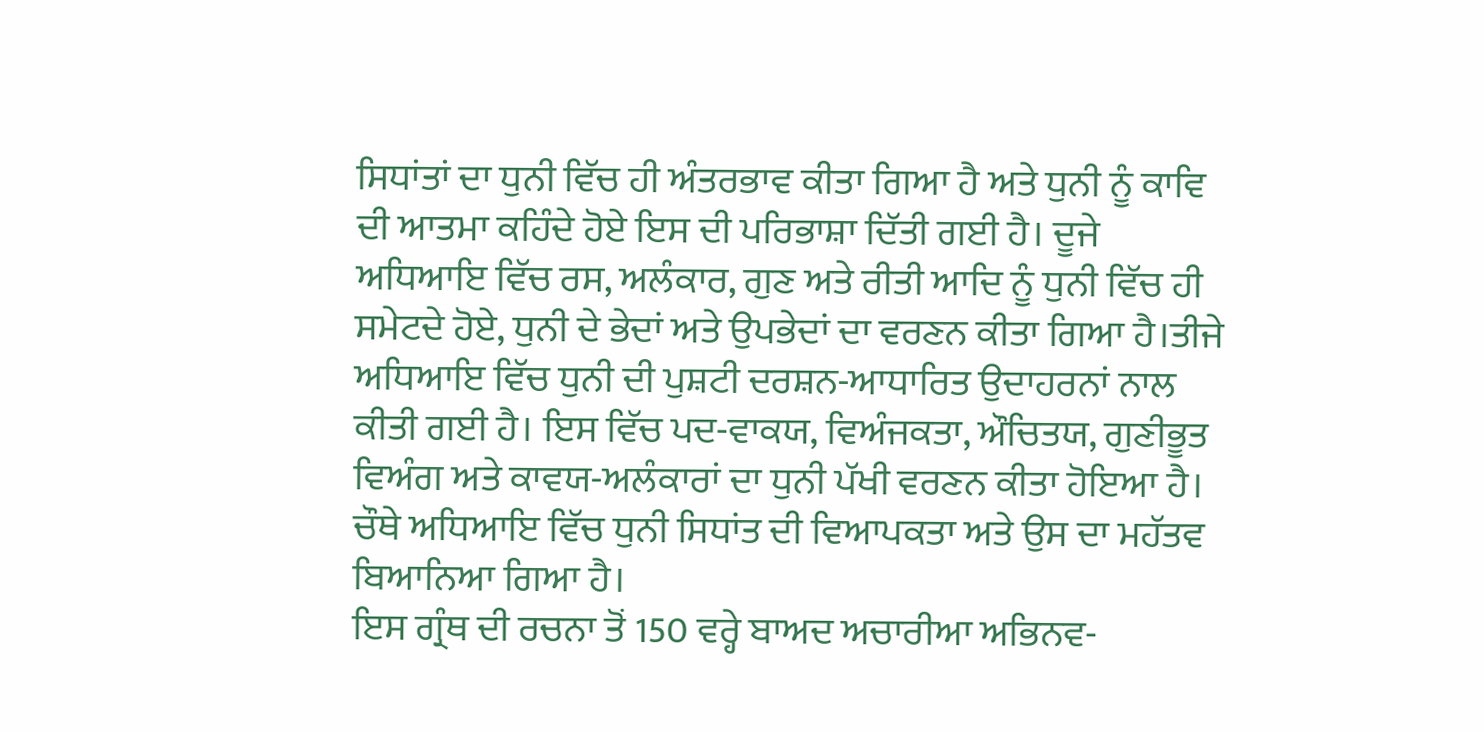ਸਿਧਾਂਤਾਂ ਦਾ ਧੁਨੀ ਵਿੱਚ ਹੀ ਅੰਤਰਭਾਵ ਕੀਤਾ ਗਿਆ ਹੈ ਅਤੇ ਧੁਨੀ ਨੂੰ ਕਾਵਿ ਦੀ ਆਤਮਾ ਕਹਿੰਦੇ ਹੋਏ ਇਸ ਦੀ ਪਰਿਭਾਸ਼ਾ ਦਿੱਤੀ ਗਈ ਹੈ। ਦੂਜੇ ਅਧਿਆਇ ਵਿੱਚ ਰਸ, ਅਲੰਕਾਰ, ਗੁਣ ਅਤੇ ਰੀਤੀ ਆਦਿ ਨੂੰ ਧੁਨੀ ਵਿੱਚ ਹੀ ਸਮੇਟਦੇ ਹੋਏ, ਧੁਨੀ ਦੇ ਭੇਦਾਂ ਅਤੇ ਉਪਭੇਦਾਂ ਦਾ ਵਰਣਨ ਕੀਤਾ ਗਿਆ ਹੈ।ਤੀਜੇ ਅਧਿਆਇ ਵਿੱਚ ਧੁਨੀ ਦੀ ਪੁਸ਼ਟੀ ਦਰਸ਼ਨ-ਆਧਾਰਿਤ ਉਦਾਹਰਨਾਂ ਨਾਲ ਕੀਤੀ ਗਈ ਹੈ। ਇਸ ਵਿੱਚ ਪਦ-ਵਾਕਯ, ਵਿਅੰਜਕਤਾ, ਔਚਿਤਯ, ਗੁਣੀਭੂਤ ਵਿਅੰਗ ਅਤੇ ਕਾਵਯ-ਅਲੰਕਾਰਾਂ ਦਾ ਧੁਨੀ ਪੱਖੀ ਵਰਣਨ ਕੀਤਾ ਹੋਇਆ ਹੈ। ਚੌਥੇ ਅਧਿਆਇ ਵਿੱਚ ਧੁਨੀ ਸਿਧਾਂਤ ਦੀ ਵਿਆਪਕਤਾ ਅਤੇ ਉਸ ਦਾ ਮਹੱਤਵ ਬਿਆਨਿਆ ਗਿਆ ਹੈ।
ਇਸ ਗ੍ਰੰਥ ਦੀ ਰਚਨਾ ਤੋਂ 150 ਵਰ੍ਹੇ ਬਾਅਦ ਅਚਾਰੀਆ ਅਭਿਨਵ-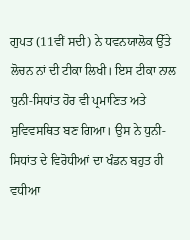ਗੁਪਤ (11ਵੀਂ ਸਦੀ) ਨੇ ਧਵਨਯਾਲੋਕ ਉੱਤੇ ਲੋਚਨ ਨਾਂ ਦੀ ਟੀਕਾ ਲਿਖੀ। ਇਸ ਟੀਕਾ ਨਾਲ ਧੁਨੀ-ਸਿਧਾਂਤ ਹੋਰ ਵੀ ਪ੍ਰਮਾਣਿਤ ਅਤੇ ਸੁਵਿਵਸਥਿਤ ਬਣ ਗਿਆ। ਉਸ ਨੇ ਧੁਨੀ-ਸਿਧਾਂਤ ਦੇ ਵਿਰੋਧੀਆਂ ਦਾ ਖੰਡਨ ਬਹੁਤ ਹੀ ਵਧੀਆ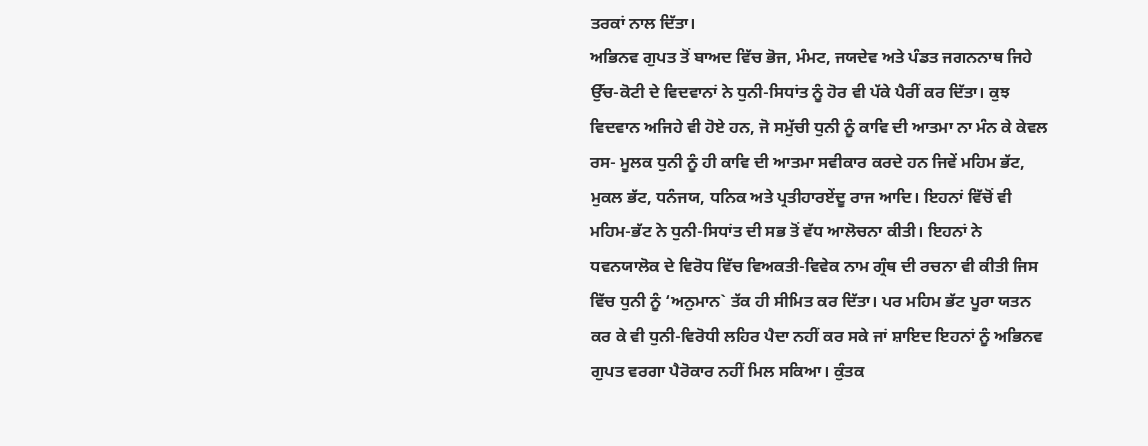ਤਰਕਾਂ ਨਾਲ ਦਿੱਤਾ।
ਅਭਿਨਵ ਗੁਪਤ ਤੋਂ ਬਾਅਦ ਵਿੱਚ ਭੋਜ, ਮੰਮਟ, ਜਯਦੇਵ ਅਤੇ ਪੰਡਤ ਜਗਨਨਾਥ ਜਿਹੇ ਉੱਚ-ਕੋਟੀ ਦੇ ਵਿਦਵਾਨਾਂ ਨੇ ਧੁਨੀ-ਸਿਧਾਂਤ ਨੂੰ ਹੋਰ ਵੀ ਪੱਕੇ ਪੈਰੀਂ ਕਰ ਦਿੱਤਾ। ਕੁਝ ਵਿਦਵਾਨ ਅਜਿਹੇ ਵੀ ਹੋਏ ਹਨ, ਜੋ ਸਮੁੱਚੀ ਧੁਨੀ ਨੂੰ ਕਾਵਿ ਦੀ ਆਤਮਾ ਨਾ ਮੰਨ ਕੇ ਕੇਵਲ ਰਸ- ਮੂਲਕ ਧੁਨੀ ਨੂੰ ਹੀ ਕਾਵਿ ਦੀ ਆਤਮਾ ਸਵੀਕਾਰ ਕਰਦੇ ਹਨ ਜਿਵੇਂ ਮਹਿਮ ਭੱਟ, ਮੁਕਲ ਭੱਟ, ਧਨੰਜਯ, ਧਨਿਕ ਅਤੇ ਪ੍ਰਤੀਹਾਰਏਂਦੂ ਰਾਜ ਆਦਿ। ਇਹਨਾਂ ਵਿੱਚੋਂ ਵੀ ਮਹਿਮ-ਭੱਟ ਨੇ ਧੁਨੀ-ਸਿਧਾਂਤ ਦੀ ਸਭ ਤੋਂ ਵੱਧ ਆਲੋਚਨਾ ਕੀਤੀ। ਇਹਨਾਂ ਨੇ ਧਵਨਯਾਲੋਕ ਦੇ ਵਿਰੋਧ ਵਿੱਚ ਵਿਅਕਤੀ-ਵਿਵੇਕ ਨਾਮ ਗ੍ਰੰਥ ਦੀ ਰਚਨਾ ਵੀ ਕੀਤੀ ਜਿਸ ਵਿੱਚ ਧੁਨੀ ਨੂੰ ‘ਅਨੁਮਾਨ` ਤੱਕ ਹੀ ਸੀਮਿਤ ਕਰ ਦਿੱਤਾ। ਪਰ ਮਹਿਮ ਭੱਟ ਪੂਰਾ ਯਤਨ ਕਰ ਕੇ ਵੀ ਧੁਨੀ-ਵਿਰੋਧੀ ਲਹਿਰ ਪੈਦਾ ਨਹੀਂ ਕਰ ਸਕੇ ਜਾਂ ਸ਼ਾਇਦ ਇਹਨਾਂ ਨੂੰ ਅਭਿਨਵ ਗੁਪਤ ਵਰਗਾ ਪੈਰੋਕਾਰ ਨਹੀਂ ਮਿਲ ਸਕਿਆ। ਕੁੰਤਕ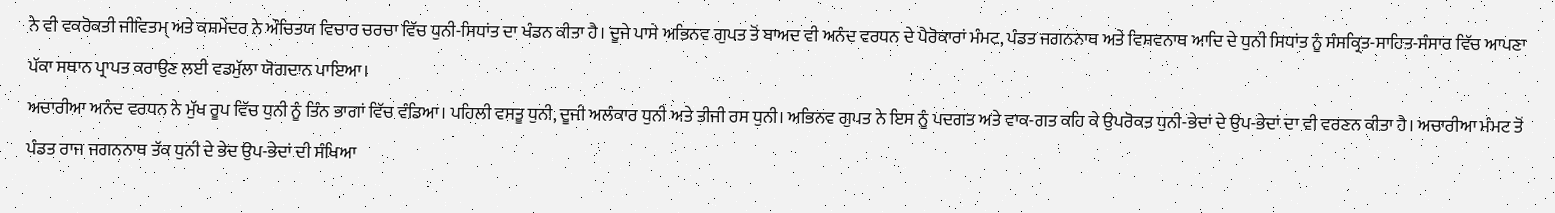ਨੇ ਵੀ ਵਕਰੋਕਤੀ ਜੀਵਿਤਮ੍ ਅਤੇ ਕਸ਼ਮੇਂਦਰ ਨੇ ਔਚਿਤਯ ਵਿਚਾਰ ਚਰਚਾ ਵਿੱਚ ਧੁਨੀ-ਸਿਧਾਂਤ ਦਾ ਖੰਡਨ ਕੀਤਾ ਹੈ। ਦੂਜੇ ਪਾਸੇ ਅਭਿਨਵ ਗੁਪਤ ਤੋਂ ਬਾਅਦ ਵੀ ਅਨੰਦ ਵਰਧਨ ਦੇ ਪੈਰੋਕਾਰਾਂ ਮੰਮਟ, ਪੰਡਤ ਜਗਨਨਾਥ ਅਤੇ ਵਿਸ਼ਵਨਾਥ ਆਦਿ ਦੇ ਧੁਨੀ ਸਿਧਾਂਤ ਨੂੰ ਸੰਸਕ੍ਰਿਤ-ਸਾਹਿਤ-ਸੰਸਾਰ ਵਿੱਚ ਆਪਣਾ ਪੱਕਾ ਸਥਾਨ ਪ੍ਰਾਪਤ ਕਰਾਉਣ ਲਈ ਵਡਮੁੱਲਾ ਯੋਗਦਾਨ ਪਾਇਆ।
ਅਚਾਰੀਆ ਅਨੰਦ ਵਰਧਨ ਨੇ ਮੁੱਖ ਰੂਪ ਵਿੱਚ ਧੁਨੀ ਨੂੰ ਤਿੰਨ ਭਾਗਾਂ ਵਿੱਚ ਵੰਡਿਆ। ਪਹਿਲੀ ਵਸਤੂ ਧੁਨੀ, ਦੂਜੀ ਅਲੰਕਾਰ ਧੁਨੀ ਅਤੇ ਤੀਜੀ ਰਸ ਧੁਨੀ। ਅਭਿਨਵ ਗੁਪਤ ਨੇ ਇਸ ਨੂੰ ਪਦਗਤ ਅਤੇ ਵਾਕ-ਗਤ ਕਹਿ ਕੇ ਉਪਰੋਕਤ ਧੁਨੀ-ਭੇਦਾਂ ਦੇ ਉਪ-ਭੇਦਾਂ ਦਾ ਵੀ ਵਰਣਨ ਕੀਤਾ ਹੈ। ਅਚਾਰੀਆ ਮੰਮਟ ਤੋਂ ਪੰਡਤ ਰਾਜ ਜਗਨਨਾਥ ਤੱਕ ਧੁਨੀ ਦੇ ਭੇਦ ਉਪ-ਭੇਦਾਂ ਦੀ ਸੰਖਿਆ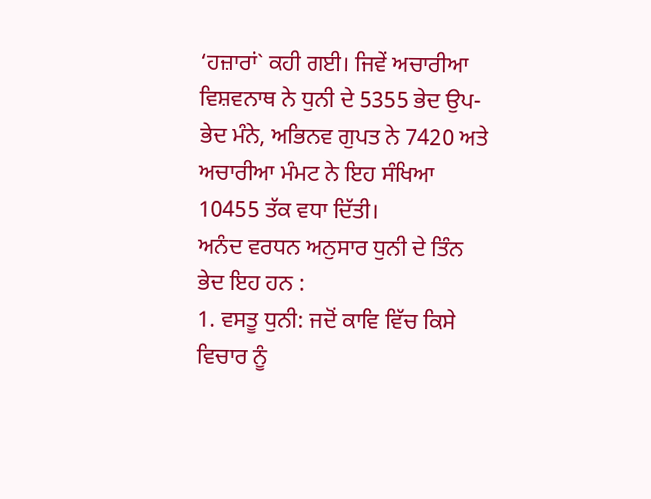‘ਹਜ਼ਾਰਾਂ` ਕਹੀ ਗਈ। ਜਿਵੇਂ ਅਚਾਰੀਆ ਵਿਸ਼ਵਨਾਥ ਨੇ ਧੁਨੀ ਦੇ 5355 ਭੇਦ ਉਪ-ਭੇਦ ਮੰਨੇ, ਅਭਿਨਵ ਗੁਪਤ ਨੇ 7420 ਅਤੇ ਅਚਾਰੀਆ ਮੰਮਟ ਨੇ ਇਹ ਸੰਖਿਆ 10455 ਤੱਕ ਵਧਾ ਦਿੱਤੀ।
ਅਨੰਦ ਵਰਧਨ ਅਨੁਸਾਰ ਧੁਨੀ ਦੇ ਤਿੰਨ ਭੇਦ ਇਹ ਹਨ :
1. ਵਸਤੂ ਧੁਨੀ: ਜਦੋਂ ਕਾਵਿ ਵਿੱਚ ਕਿਸੇ ਵਿਚਾਰ ਨੂੰ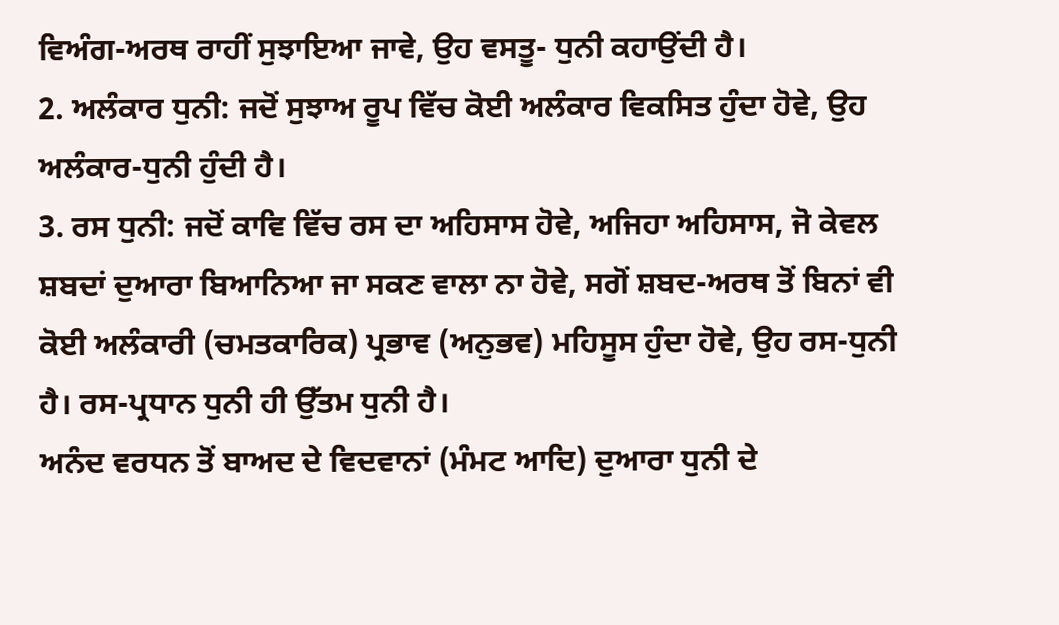ਵਿਅੰਗ-ਅਰਥ ਰਾਹੀਂ ਸੁਝਾਇਆ ਜਾਵੇ, ਉਹ ਵਸਤੂ- ਧੁਨੀ ਕਹਾਉਂਦੀ ਹੈ।
2. ਅਲੰਕਾਰ ਧੁਨੀ: ਜਦੋਂ ਸੁਝਾਅ ਰੂਪ ਵਿੱਚ ਕੋਈ ਅਲੰਕਾਰ ਵਿਕਸਿਤ ਹੁੰਦਾ ਹੋਵੇ, ਉਹ ਅਲੰਕਾਰ-ਧੁਨੀ ਹੁੰਦੀ ਹੈ।
3. ਰਸ ਧੁਨੀ: ਜਦੋਂ ਕਾਵਿ ਵਿੱਚ ਰਸ ਦਾ ਅਹਿਸਾਸ ਹੋਵੇ, ਅਜਿਹਾ ਅਹਿਸਾਸ, ਜੋ ਕੇਵਲ ਸ਼ਬਦਾਂ ਦੁਆਰਾ ਬਿਆਨਿਆ ਜਾ ਸਕਣ ਵਾਲਾ ਨਾ ਹੋਵੇ, ਸਗੋਂ ਸ਼ਬਦ-ਅਰਥ ਤੋਂ ਬਿਨਾਂ ਵੀ ਕੋਈ ਅਲੰਕਾਰੀ (ਚਮਤਕਾਰਿਕ) ਪ੍ਰਭਾਵ (ਅਨੁਭਵ) ਮਹਿਸੂਸ ਹੁੰਦਾ ਹੋਵੇ, ਉਹ ਰਸ-ਧੁਨੀ ਹੈ। ਰਸ-ਪ੍ਰਧਾਨ ਧੁਨੀ ਹੀ ਉੱਤਮ ਧੁਨੀ ਹੈ।
ਅਨੰਦ ਵਰਧਨ ਤੋਂ ਬਾਅਦ ਦੇ ਵਿਦਵਾਨਾਂ (ਮੰਮਟ ਆਦਿ) ਦੁਆਰਾ ਧੁਨੀ ਦੇ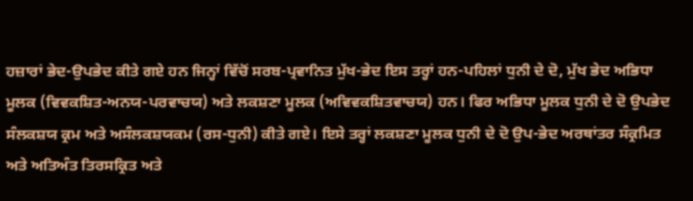ਹਜ਼ਾਰਾਂ ਭੇਦ-ਉਪਭੇਦ ਕੀਤੇ ਗਏ ਹਨ ਜਿਨ੍ਹਾਂ ਵਿੱਚੋਂ ਸਰਬ-ਪ੍ਰਵਾਨਿਤ ਮੁੱਖ-ਭੇਦ ਇਸ ਤਰ੍ਹਾਂ ਹਨ-ਪਹਿਲਾਂ ਧੁਨੀ ਦੇ ਦੋ, ਮੁੱਖ ਭੇਦ ਅਭਿਧਾ ਮੂਲਕ (ਵਿਵਕਸ਼ਿਤ-ਅਨਯ-ਪਰਵਾਚਯ) ਅਤੇ ਲਕਸ਼ਣਾ ਮੂਲਕ (ਅਵਿਵਕਸ਼ਿਤਵਾਚਯ) ਹਨ। ਫਿਰ ਅਭਿਧਾ ਮੂਲਕ ਧੁਨੀ ਦੇ ਦੋ ਉਪਭੇਦ ਸੰਲਕਸ਼ਯ ਕ੍ਰਮ ਅਤੇ ਅਸੰਲਕਸ਼ਯਕਮ (ਰਸ-ਧੁਨੀ) ਕੀਤੇ ਗਏ। ਇਸੇ ਤਰ੍ਹਾਂ ਲਕਸ਼ਣਾ ਮੂਲਕ ਧੁਨੀ ਦੇ ਦੋ ਉਪ-ਭੇਦ ਅਰਥਾਂਤਰ ਸੰਕ੍ਰਮਿਤ ਅਤੇ ਅਤਿਅੰਤ ਤਿਰਸਕ੍ਰਿਤ ਅਤੇ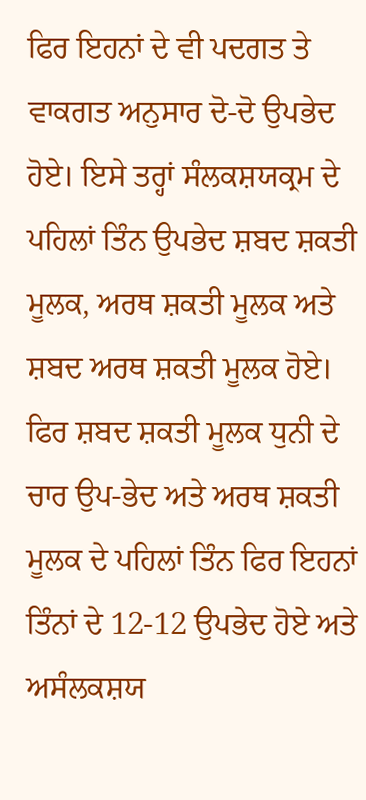ਫਿਰ ਇਹਨਾਂ ਦੇ ਵੀ ਪਦਗਤ ਤੇ ਵਾਕਗਤ ਅਨੁਸਾਰ ਦੋ-ਦੋ ਉਪਭੇਦ ਹੋਏ। ਇਸੇ ਤਰ੍ਹਾਂ ਸੰਲਕਸ਼ਯਕ੍ਰਮ ਦੇ ਪਹਿਲਾਂ ਤਿੰਨ ਉਪਭੇਦ ਸ਼ਬਦ ਸ਼ਕਤੀ ਮੂਲਕ, ਅਰਥ ਸ਼ਕਤੀ ਮੂਲਕ ਅਤੇ ਸ਼ਬਦ ਅਰਥ ਸ਼ਕਤੀ ਮੂਲਕ ਹੋਏ। ਫਿਰ ਸ਼ਬਦ ਸ਼ਕਤੀ ਮੂਲਕ ਧੁਨੀ ਦੇ ਚਾਰ ਉਪ-ਭੇਦ ਅਤੇ ਅਰਥ ਸ਼ਕਤੀ ਮੂਲਕ ਦੇ ਪਹਿਲਾਂ ਤਿੰਨ ਫਿਰ ਇਹਨਾਂ ਤਿੰਨਾਂ ਦੇ 12-12 ਉਪਭੇਦ ਹੋਏ ਅਤੇ ਅਸੰਲਕਸ਼ਯ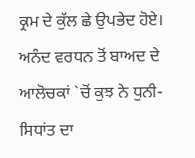ਕ੍ਰਮ ਦੇ ਕੁੱਲ ਛੇ ਉਪਭੇਦ ਹੋਏ।
ਅਨੰਦ ਵਰਧਨ ਤੋਂ ਬਾਅਦ ਦੇ ਆਲੋਚਕਾਂ `ਚੋਂ ਕੁਝ ਨੇ ਧੁਨੀ-ਸਿਧਾਂਤ ਦਾ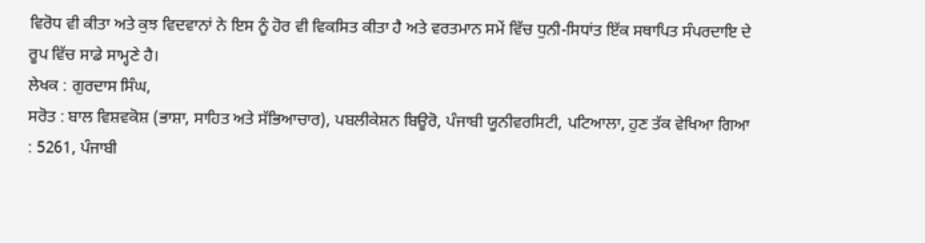ਵਿਰੋਧ ਵੀ ਕੀਤਾ ਅਤੇ ਕੁਝ ਵਿਦਵਾਨਾਂ ਨੇ ਇਸ ਨੂੰ ਹੋਰ ਵੀ ਵਿਕਸਿਤ ਕੀਤਾ ਹੈ ਅਤੇ ਵਰਤਮਾਨ ਸਮੇਂ ਵਿੱਚ ਧੁਨੀ-ਸਿਧਾਂਤ ਇੱਕ ਸਥਾਪਿਤ ਸੰਪਰਦਾਇ ਦੇ ਰੂਪ ਵਿੱਚ ਸਾਡੇ ਸਾਮ੍ਹਣੇ ਹੈ।
ਲੇਖਕ : ਗੁਰਦਾਸ ਸਿੰਘ,
ਸਰੋਤ : ਬਾਲ ਵਿਸ਼ਵਕੋਸ਼ (ਭਾਸ਼ਾ, ਸਾਹਿਤ ਅਤੇ ਸੱਭਿਆਚਾਰ), ਪਬਲੀਕੇਸ਼ਨ ਬਿਊਰੋ, ਪੰਜਾਬੀ ਯੂਨੀਵਰਸਿਟੀ, ਪਟਿਆਲਾ, ਹੁਣ ਤੱਕ ਵੇਖਿਆ ਗਿਆ : 5261, ਪੰਜਾਬੀ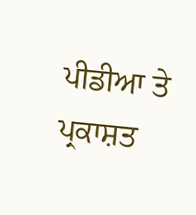ਪੀਡੀਆ ਤੇ ਪ੍ਰਕਾਸ਼ਤ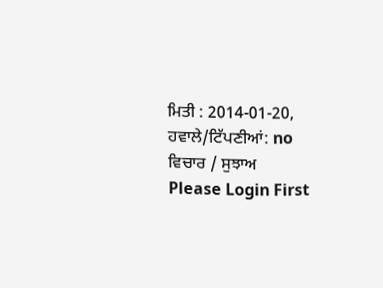ਮਿਤੀ : 2014-01-20, ਹਵਾਲੇ/ਟਿੱਪਣੀਆਂ: no
ਵਿਚਾਰ / ਸੁਝਾਅ
Please Login First